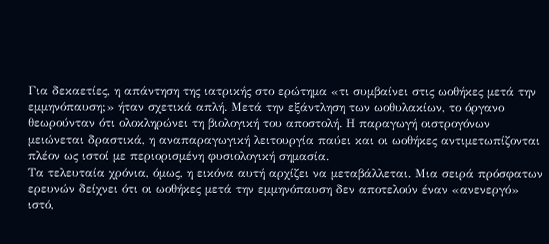Για δεκαετίες, η απάντηση της ιατρικής στο ερώτημα «τι συμβαίνει στις ωοθήκες μετά την εμμηνόπαυση;» ήταν σχετικά απλή. Μετά την εξάντληση των ωοθυλακίων, το όργανο θεωρούνταν ότι ολοκληρώνει τη βιολογική του αποστολή. Η παραγωγή οιστρογόνων μειώνεται δραστικά, η αναπαραγωγική λειτουργία παύει και οι ωοθήκες αντιμετωπίζονται πλέον ως ιστοί με περιορισμένη φυσιολογική σημασία.
Τα τελευταία χρόνια, όμως, η εικόνα αυτή αρχίζει να μεταβάλλεται. Μια σειρά πρόσφατων ερευνών δείχνει ότι οι ωοθήκες μετά την εμμηνόπαυση δεν αποτελούν έναν «ανενεργό» ιστό,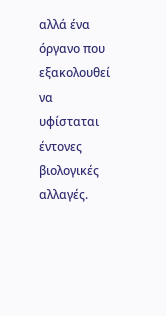αλλά ένα όργανο που εξακολουθεί να υφίσταται έντονες βιολογικές αλλαγές.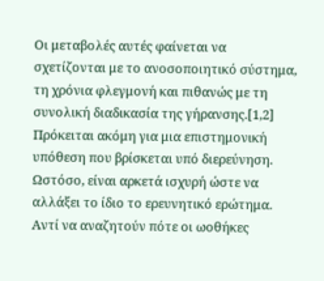Οι μεταβολές αυτές φαίνεται να σχετίζονται με το ανοσοποιητικό σύστημα, τη χρόνια φλεγμονή και πιθανώς με τη συνολική διαδικασία της γήρανσης.[1,2]
Πρόκειται ακόμη για μια επιστημονική υπόθεση που βρίσκεται υπό διερεύνηση. Ωστόσο, είναι αρκετά ισχυρή ώστε να αλλάξει το ίδιο το ερευνητικό ερώτημα. Αντί να αναζητούν πότε οι ωοθήκες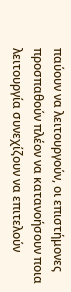παύουν να λειτουργούν, οι επιστήμονες προσπαθούν πλέον να κατανοήσουν ποια λειτουργία συνεχίζουν να επιτελούν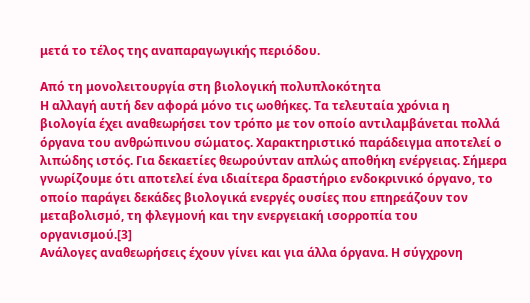μετά το τέλος της αναπαραγωγικής περιόδου.

Από τη μονολειτουργία στη βιολογική πολυπλοκότητα
Η αλλαγή αυτή δεν αφορά μόνο τις ωοθήκες. Τα τελευταία χρόνια η βιολογία έχει αναθεωρήσει τον τρόπο με τον οποίο αντιλαμβάνεται πολλά όργανα του ανθρώπινου σώματος. Χαρακτηριστικό παράδειγμα αποτελεί ο λιπώδης ιστός. Για δεκαετίες θεωρούνταν απλώς αποθήκη ενέργειας. Σήμερα γνωρίζουμε ότι αποτελεί ένα ιδιαίτερα δραστήριο ενδοκρινικό όργανο, το οποίο παράγει δεκάδες βιολογικά ενεργές ουσίες που επηρεάζουν τον μεταβολισμό, τη φλεγμονή και την ενεργειακή ισορροπία του οργανισμού.[3]
Ανάλογες αναθεωρήσεις έχουν γίνει και για άλλα όργανα. Η σύγχρονη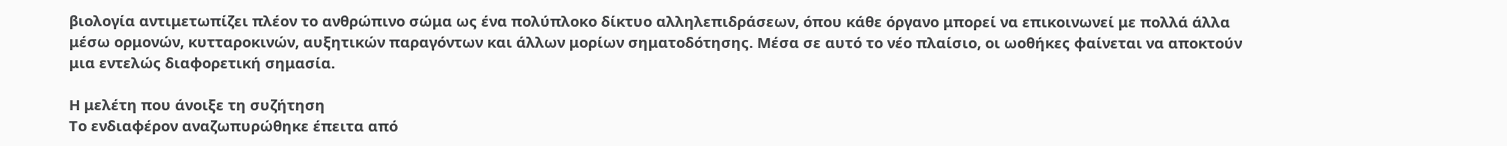βιολογία αντιμετωπίζει πλέον το ανθρώπινο σώμα ως ένα πολύπλοκο δίκτυο αλληλεπιδράσεων, όπου κάθε όργανο μπορεί να επικοινωνεί με πολλά άλλα μέσω ορμονών, κυτταροκινών, αυξητικών παραγόντων και άλλων μορίων σηματοδότησης. Μέσα σε αυτό το νέο πλαίσιο, οι ωοθήκες φαίνεται να αποκτούν μια εντελώς διαφορετική σημασία.

Η μελέτη που άνοιξε τη συζήτηση
Το ενδιαφέρον αναζωπυρώθηκε έπειτα από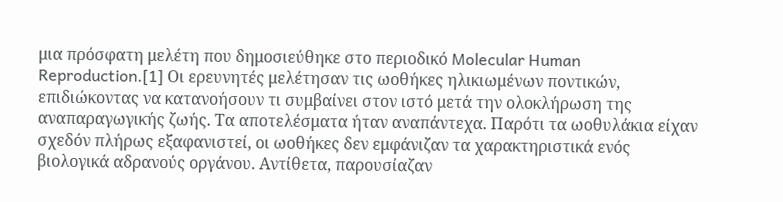μια πρόσφατη μελέτη που δημοσιεύθηκε στο περιοδικό Molecular Human Reproduction.[1] Οι ερευνητές μελέτησαν τις ωοθήκες ηλικιωμένων ποντικών, επιδιώκοντας να κατανοήσουν τι συμβαίνει στον ιστό μετά την ολοκλήρωση της αναπαραγωγικής ζωής. Τα αποτελέσματα ήταν αναπάντεχα. Παρότι τα ωοθυλάκια είχαν σχεδόν πλήρως εξαφανιστεί, οι ωοθήκες δεν εμφάνιζαν τα χαρακτηριστικά ενός βιολογικά αδρανούς οργάνου. Αντίθετα, παρουσίαζαν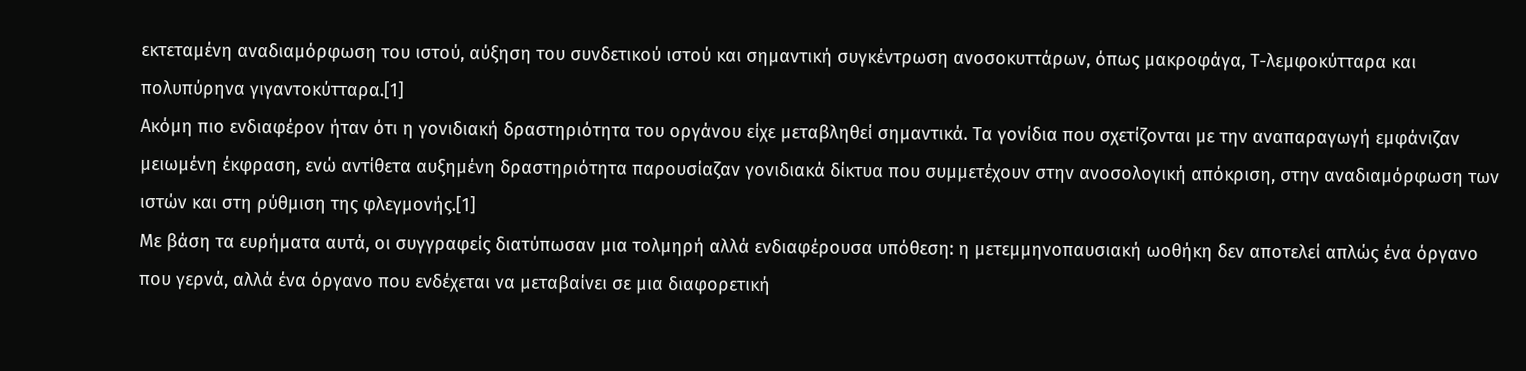εκτεταμένη αναδιαμόρφωση του ιστού, αύξηση του συνδετικού ιστού και σημαντική συγκέντρωση ανοσοκυττάρων, όπως μακροφάγα, Τ-λεμφοκύτταρα και πολυπύρηνα γιγαντοκύτταρα.[1]
Ακόμη πιο ενδιαφέρον ήταν ότι η γονιδιακή δραστηριότητα του οργάνου είχε μεταβληθεί σημαντικά. Τα γονίδια που σχετίζονται με την αναπαραγωγή εμφάνιζαν μειωμένη έκφραση, ενώ αντίθετα αυξημένη δραστηριότητα παρουσίαζαν γονιδιακά δίκτυα που συμμετέχουν στην ανοσολογική απόκριση, στην αναδιαμόρφωση των ιστών και στη ρύθμιση της φλεγμονής.[1]
Με βάση τα ευρήματα αυτά, οι συγγραφείς διατύπωσαν μια τολμηρή αλλά ενδιαφέρουσα υπόθεση: η μετεμμηνοπαυσιακή ωοθήκη δεν αποτελεί απλώς ένα όργανο που γερνά, αλλά ένα όργανο που ενδέχεται να μεταβαίνει σε μια διαφορετική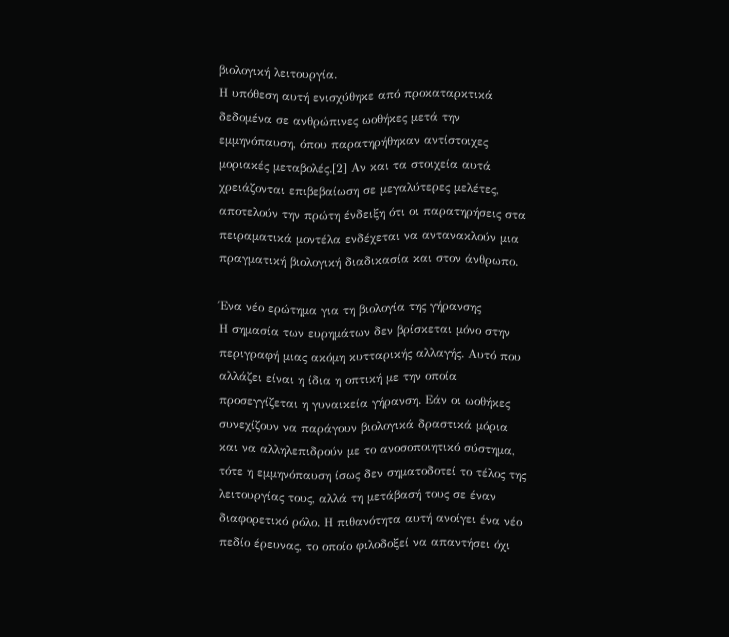βιολογική λειτουργία.
Η υπόθεση αυτή ενισχύθηκε από προκαταρκτικά δεδομένα σε ανθρώπινες ωοθήκες μετά την εμμηνόπαυση, όπου παρατηρήθηκαν αντίστοιχες μοριακές μεταβολές.[2] Αν και τα στοιχεία αυτά χρειάζονται επιβεβαίωση σε μεγαλύτερες μελέτες, αποτελούν την πρώτη ένδειξη ότι οι παρατηρήσεις στα πειραματικά μοντέλα ενδέχεται να αντανακλούν μια πραγματική βιολογική διαδικασία και στον άνθρωπο.

Ένα νέο ερώτημα για τη βιολογία της γήρανσης
Η σημασία των ευρημάτων δεν βρίσκεται μόνο στην περιγραφή μιας ακόμη κυτταρικής αλλαγής. Αυτό που αλλάζει είναι η ίδια η οπτική με την οποία προσεγγίζεται η γυναικεία γήρανση. Εάν οι ωοθήκες συνεχίζουν να παράγουν βιολογικά δραστικά μόρια και να αλληλεπιδρούν με το ανοσοποιητικό σύστημα, τότε η εμμηνόπαυση ίσως δεν σηματοδοτεί το τέλος της λειτουργίας τους, αλλά τη μετάβασή τους σε έναν διαφορετικό ρόλο. Η πιθανότητα αυτή ανοίγει ένα νέο πεδίο έρευνας, το οποίο φιλοδοξεί να απαντήσει όχι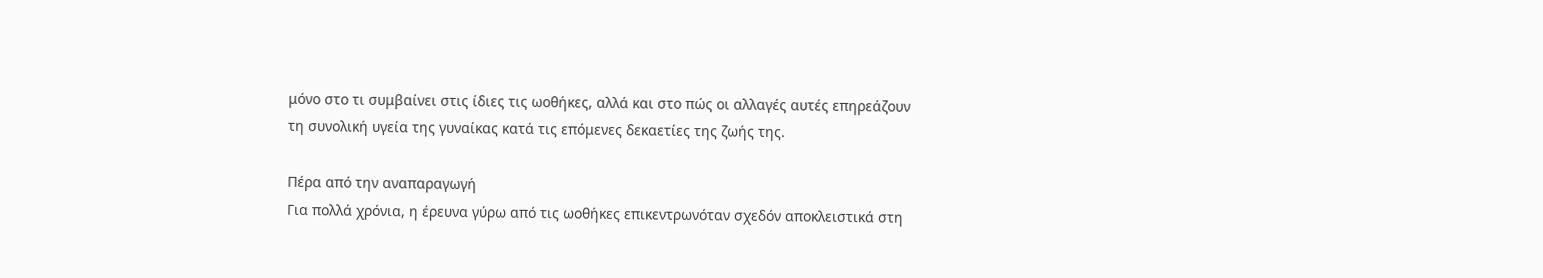μόνο στο τι συμβαίνει στις ίδιες τις ωοθήκες, αλλά και στο πώς οι αλλαγές αυτές επηρεάζουν τη συνολική υγεία της γυναίκας κατά τις επόμενες δεκαετίες της ζωής της.

Πέρα από την αναπαραγωγή
Για πολλά χρόνια, η έρευνα γύρω από τις ωοθήκες επικεντρωνόταν σχεδόν αποκλειστικά στη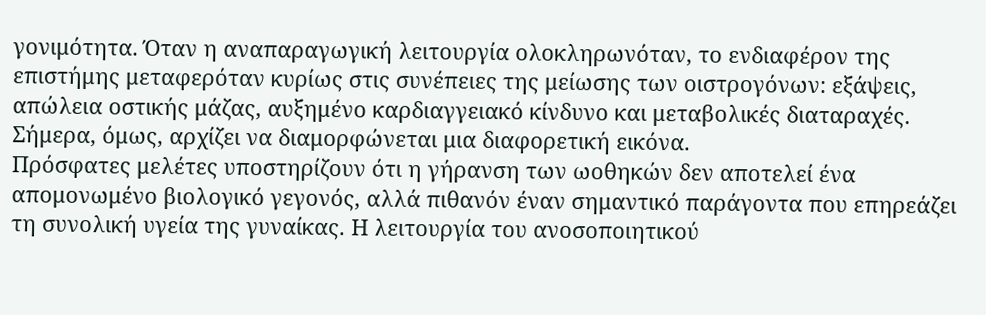γονιμότητα. Όταν η αναπαραγωγική λειτουργία ολοκληρωνόταν, το ενδιαφέρον της επιστήμης μεταφερόταν κυρίως στις συνέπειες της μείωσης των οιστρογόνων: εξάψεις, απώλεια οστικής μάζας, αυξημένο καρδιαγγειακό κίνδυνο και μεταβολικές διαταραχές. Σήμερα, όμως, αρχίζει να διαμορφώνεται μια διαφορετική εικόνα.
Πρόσφατες μελέτες υποστηρίζουν ότι η γήρανση των ωοθηκών δεν αποτελεί ένα απομονωμένο βιολογικό γεγονός, αλλά πιθανόν έναν σημαντικό παράγοντα που επηρεάζει τη συνολική υγεία της γυναίκας. Η λειτουργία του ανοσοποιητικού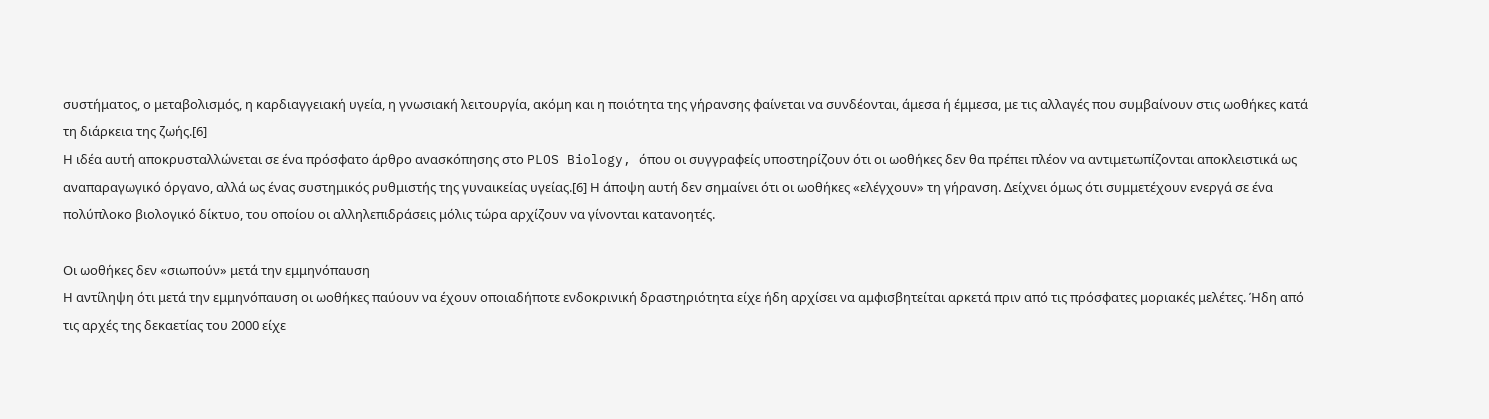συστήματος, ο μεταβολισμός, η καρδιαγγειακή υγεία, η γνωσιακή λειτουργία, ακόμη και η ποιότητα της γήρανσης φαίνεται να συνδέονται, άμεσα ή έμμεσα, με τις αλλαγές που συμβαίνουν στις ωοθήκες κατά τη διάρκεια της ζωής.[6]
Η ιδέα αυτή αποκρυσταλλώνεται σε ένα πρόσφατο άρθρο ανασκόπησης στο PLOS Biology, όπου οι συγγραφείς υποστηρίζουν ότι οι ωοθήκες δεν θα πρέπει πλέον να αντιμετωπίζονται αποκλειστικά ως αναπαραγωγικό όργανο, αλλά ως ένας συστημικός ρυθμιστής της γυναικείας υγείας.[6] Η άποψη αυτή δεν σημαίνει ότι οι ωοθήκες «ελέγχουν» τη γήρανση. Δείχνει όμως ότι συμμετέχουν ενεργά σε ένα πολύπλοκο βιολογικό δίκτυο, του οποίου οι αλληλεπιδράσεις μόλις τώρα αρχίζουν να γίνονται κατανοητές.

Οι ωοθήκες δεν «σιωπούν» μετά την εμμηνόπαυση
Η αντίληψη ότι μετά την εμμηνόπαυση οι ωοθήκες παύουν να έχουν οποιαδήποτε ενδοκρινική δραστηριότητα είχε ήδη αρχίσει να αμφισβητείται αρκετά πριν από τις πρόσφατες μοριακές μελέτες. Ήδη από τις αρχές της δεκαετίας του 2000 είχε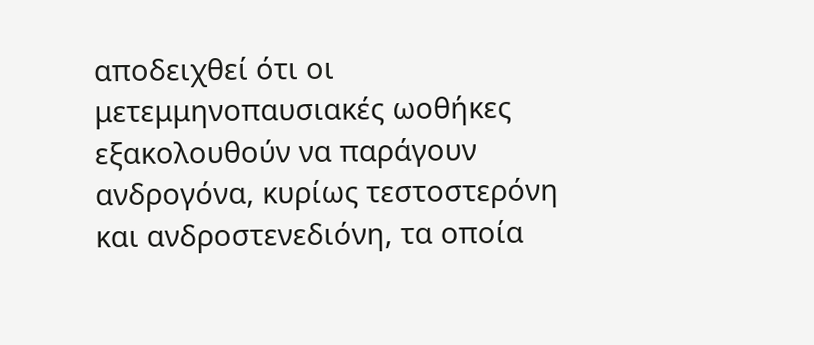αποδειχθεί ότι οι μετεμμηνοπαυσιακές ωοθήκες εξακολουθούν να παράγουν ανδρογόνα, κυρίως τεστοστερόνη και ανδροστενεδιόνη, τα οποία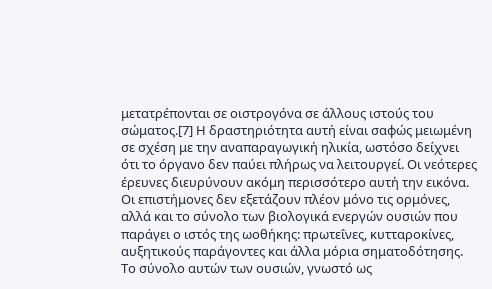μετατρέπονται σε οιστρογόνα σε άλλους ιστούς του σώματος.[7] Η δραστηριότητα αυτή είναι σαφώς μειωμένη σε σχέση με την αναπαραγωγική ηλικία, ωστόσο δείχνει ότι το όργανο δεν παύει πλήρως να λειτουργεί. Οι νεότερες έρευνες διευρύνουν ακόμη περισσότερο αυτή την εικόνα.
Οι επιστήμονες δεν εξετάζουν πλέον μόνο τις ορμόνες, αλλά και το σύνολο των βιολογικά ενεργών ουσιών που παράγει ο ιστός της ωοθήκης: πρωτεΐνες, κυτταροκίνες, αυξητικούς παράγοντες και άλλα μόρια σηματοδότησης. Το σύνολο αυτών των ουσιών, γνωστό ως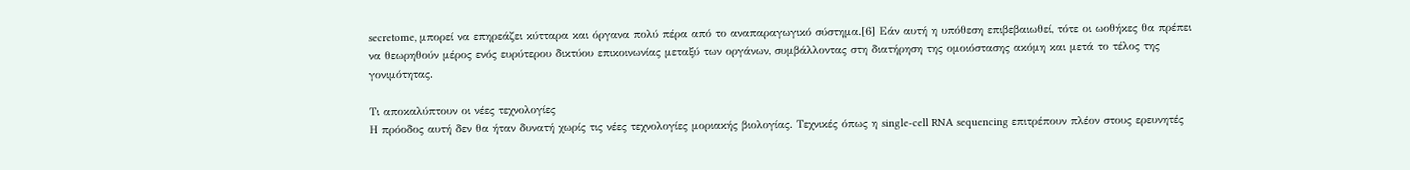secretome, μπορεί να επηρεάζει κύτταρα και όργανα πολύ πέρα από το αναπαραγωγικό σύστημα.[6] Εάν αυτή η υπόθεση επιβεβαιωθεί, τότε οι ωοθήκες θα πρέπει να θεωρηθούν μέρος ενός ευρύτερου δικτύου επικοινωνίας μεταξύ των οργάνων, συμβάλλοντας στη διατήρηση της ομοιόστασης ακόμη και μετά το τέλος της γονιμότητας.

Τι αποκαλύπτουν οι νέες τεχνολογίες
Η πρόοδος αυτή δεν θα ήταν δυνατή χωρίς τις νέες τεχνολογίες μοριακής βιολογίας. Τεχνικές όπως η single-cell RNA sequencing επιτρέπουν πλέον στους ερευνητές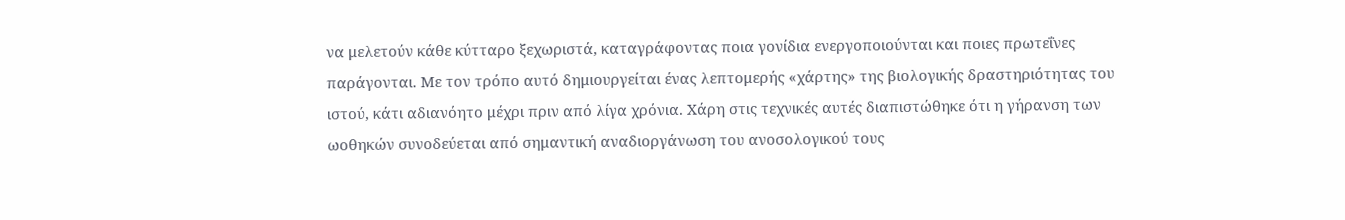να μελετούν κάθε κύτταρο ξεχωριστά, καταγράφοντας ποια γονίδια ενεργοποιούνται και ποιες πρωτεΐνες παράγονται. Με τον τρόπο αυτό δημιουργείται ένας λεπτομερής «χάρτης» της βιολογικής δραστηριότητας του ιστού, κάτι αδιανόητο μέχρι πριν από λίγα χρόνια. Χάρη στις τεχνικές αυτές διαπιστώθηκε ότι η γήρανση των ωοθηκών συνοδεύεται από σημαντική αναδιοργάνωση του ανοσολογικού τους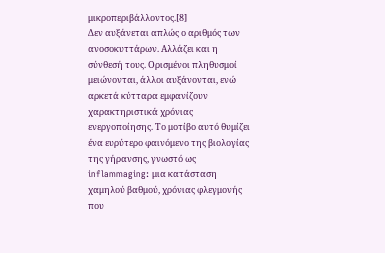μικροπεριβάλλοντος.[8]
Δεν αυξάνεται απλώς ο αριθμός των ανοσοκυττάρων. Αλλάζει και η σύνθεσή τους. Ορισμένοι πληθυσμοί μειώνονται, άλλοι αυξάνονται, ενώ αρκετά κύτταρα εμφανίζουν χαρακτηριστικά χρόνιας ενεργοποίησης. Το μοτίβο αυτό θυμίζει ένα ευρύτερο φαινόμενο της βιολογίας της γήρανσης, γνωστό ως inflammaging: μια κατάσταση χαμηλού βαθμού, χρόνιας φλεγμονής που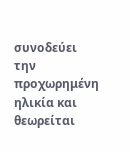συνοδεύει την προχωρημένη ηλικία και θεωρείται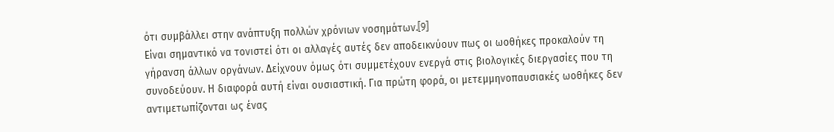ότι συμβάλλει στην ανάπτυξη πολλών χρόνιων νοσημάτων.[9]
Είναι σημαντικό να τονιστεί ότι οι αλλαγές αυτές δεν αποδεικνύουν πως οι ωοθήκες προκαλούν τη γήρανση άλλων οργάνων. Δείχνουν όμως ότι συμμετέχουν ενεργά στις βιολογικές διεργασίες που τη συνοδεύουν. Η διαφορά αυτή είναι ουσιαστική. Για πρώτη φορά, οι μετεμμηνοπαυσιακές ωοθήκες δεν αντιμετωπίζονται ως ένας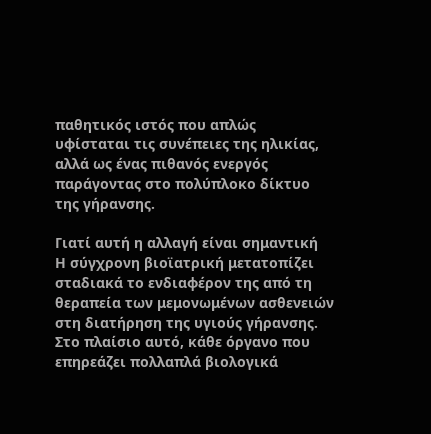παθητικός ιστός που απλώς υφίσταται τις συνέπειες της ηλικίας, αλλά ως ένας πιθανός ενεργός παράγοντας στο πολύπλοκο δίκτυο της γήρανσης.

Γιατί αυτή η αλλαγή είναι σημαντική
Η σύγχρονη βιοϊατρική μετατοπίζει σταδιακά το ενδιαφέρον της από τη θεραπεία των μεμονωμένων ασθενειών στη διατήρηση της υγιούς γήρανσης. Στο πλαίσιο αυτό, κάθε όργανο που επηρεάζει πολλαπλά βιολογικά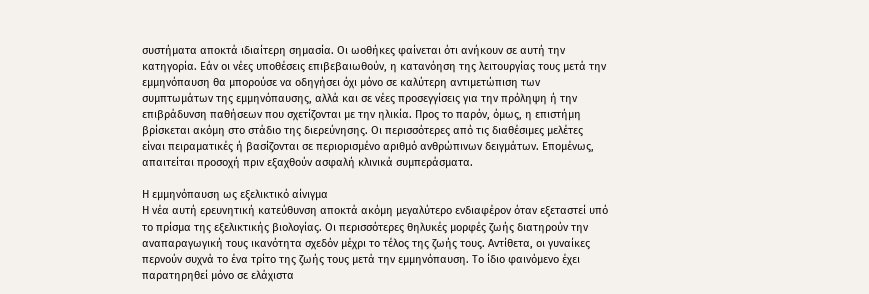συστήματα αποκτά ιδιαίτερη σημασία. Οι ωοθήκες φαίνεται ότι ανήκουν σε αυτή την κατηγορία. Εάν οι νέες υποθέσεις επιβεβαιωθούν, η κατανόηση της λειτουργίας τους μετά την εμμηνόπαυση θα μπορούσε να οδηγήσει όχι μόνο σε καλύτερη αντιμετώπιση των συμπτωμάτων της εμμηνόπαυσης, αλλά και σε νέες προσεγγίσεις για την πρόληψη ή την επιβράδυνση παθήσεων που σχετίζονται με την ηλικία. Προς το παρόν, όμως, η επιστήμη βρίσκεται ακόμη στο στάδιο της διερεύνησης. Οι περισσότερες από τις διαθέσιμες μελέτες είναι πειραματικές ή βασίζονται σε περιορισμένο αριθμό ανθρώπινων δειγμάτων. Επομένως, απαιτείται προσοχή πριν εξαχθούν ασφαλή κλινικά συμπεράσματα.

Η εμμηνόπαυση ως εξελικτικό αίνιγμα
Η νέα αυτή ερευνητική κατεύθυνση αποκτά ακόμη μεγαλύτερο ενδιαφέρον όταν εξεταστεί υπό το πρίσμα της εξελικτικής βιολογίας. Οι περισσότερες θηλυκές μορφές ζωής διατηρούν την αναπαραγωγική τους ικανότητα σχεδόν μέχρι το τέλος της ζωής τους. Αντίθετα, οι γυναίκες περνούν συχνά το ένα τρίτο της ζωής τους μετά την εμμηνόπαυση. Το ίδιο φαινόμενο έχει παρατηρηθεί μόνο σε ελάχιστα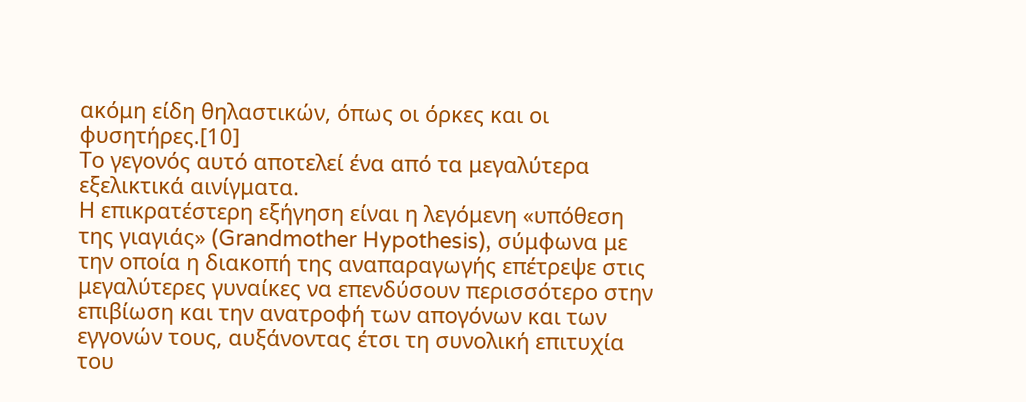ακόμη είδη θηλαστικών, όπως οι όρκες και οι φυσητήρες.[10]
Το γεγονός αυτό αποτελεί ένα από τα μεγαλύτερα εξελικτικά αινίγματα.
Η επικρατέστερη εξήγηση είναι η λεγόμενη «υπόθεση της γιαγιάς» (Grandmother Hypothesis), σύμφωνα με την οποία η διακοπή της αναπαραγωγής επέτρεψε στις μεγαλύτερες γυναίκες να επενδύσουν περισσότερο στην επιβίωση και την ανατροφή των απογόνων και των εγγονών τους, αυξάνοντας έτσι τη συνολική επιτυχία του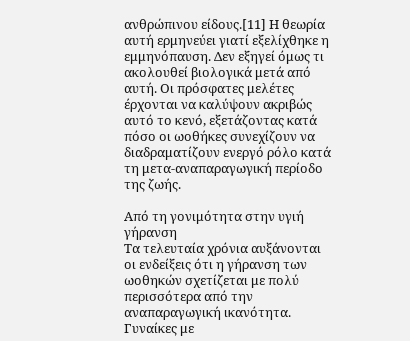ανθρώπινου είδους.[11] Η θεωρία αυτή ερμηνεύει γιατί εξελίχθηκε η εμμηνόπαυση. Δεν εξηγεί όμως τι ακολουθεί βιολογικά μετά από αυτή. Οι πρόσφατες μελέτες έρχονται να καλύψουν ακριβώς αυτό το κενό, εξετάζοντας κατά πόσο οι ωοθήκες συνεχίζουν να διαδραματίζουν ενεργό ρόλο κατά τη μετα-αναπαραγωγική περίοδο της ζωής.

Από τη γονιμότητα στην υγιή γήρανση
Τα τελευταία χρόνια αυξάνονται οι ενδείξεις ότι η γήρανση των ωοθηκών σχετίζεται με πολύ περισσότερα από την αναπαραγωγική ικανότητα. Γυναίκες με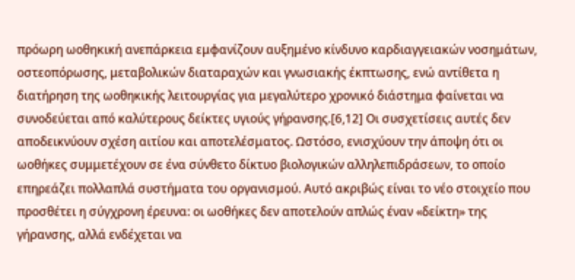πρόωρη ωοθηκική ανεπάρκεια εμφανίζουν αυξημένο κίνδυνο καρδιαγγειακών νοσημάτων, οστεοπόρωσης, μεταβολικών διαταραχών και γνωσιακής έκπτωσης, ενώ αντίθετα η διατήρηση της ωοθηκικής λειτουργίας για μεγαλύτερο χρονικό διάστημα φαίνεται να συνοδεύεται από καλύτερους δείκτες υγιούς γήρανσης.[6,12] Οι συσχετίσεις αυτές δεν αποδεικνύουν σχέση αιτίου και αποτελέσματος. Ωστόσο, ενισχύουν την άποψη ότι οι ωοθήκες συμμετέχουν σε ένα σύνθετο δίκτυο βιολογικών αλληλεπιδράσεων, το οποίο επηρεάζει πολλαπλά συστήματα του οργανισμού. Αυτό ακριβώς είναι το νέο στοιχείο που προσθέτει η σύγχρονη έρευνα: οι ωοθήκες δεν αποτελούν απλώς έναν «δείκτη» της γήρανσης, αλλά ενδέχεται να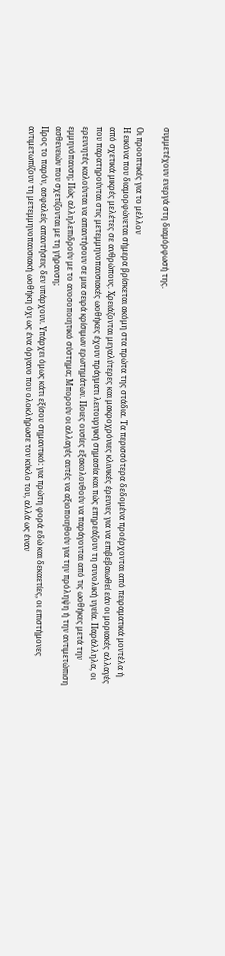συμμετέχουν ενεργά στη διαμόρφωσή της.

Οι προοπτικές για το μέλλον
Η εικόνα που διαμορφώνεται σήμερα βρίσκεται ακόμη στα πρώτα της στάδια. Τα περισσότερα δεδομένα προέρχονται από πειραματικά μοντέλα ή από σχετικά μικρές μελέτες σε ανθρώπους. Χρειάζονται μεγαλύτερες και μακροχρόνιες κλινικές έρευνες για να επιβεβαιωθεί εάν οι μοριακές αλλαγές που παρατηρούνται στις μετεμμηνοπαυσιακές ωοθήκες έχουν πράγματι λειτουργική σημασία και πώς επηρεάζουν τη συνολική υγεία. Παράλληλα, οι ερευνητές καλούνται να απαντήσουν σε μια σειρά κρίσιμων ερωτημάτων. Ποιες ουσίες εξακολουθούν να παράγονται από τις ωοθήκες μετά την εμμηνόπαυση; Πώς αλληλεπιδρούν με το ανοσοποιητικό σύστημα; Μπορούν οι αλλαγές αυτές να αξιοποιηθούν για την πρόληψη ή την αντιμετώπιση ασθενειών που σχετίζονται με τη γήρανση;
Προς το παρόν, ασφαλείς απαντήσεις δεν υπάρχουν. Υπάρχει όμως κάτι εξίσου σημαντικό: για πρώτη φορά εδώ και δεκαετίες, οι επιστήμονες αντιμετωπίζουν τη μετεμμηνοπαυσιακή ωοθήκη όχι ως ένα όργανο που ολοκλήρωσε τον κύκλο του, αλλά ως έναν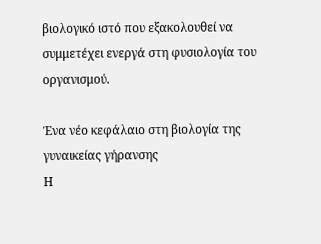βιολογικό ιστό που εξακολουθεί να συμμετέχει ενεργά στη φυσιολογία του οργανισμού.

Ένα νέο κεφάλαιο στη βιολογία της γυναικείας γήρανσης
Η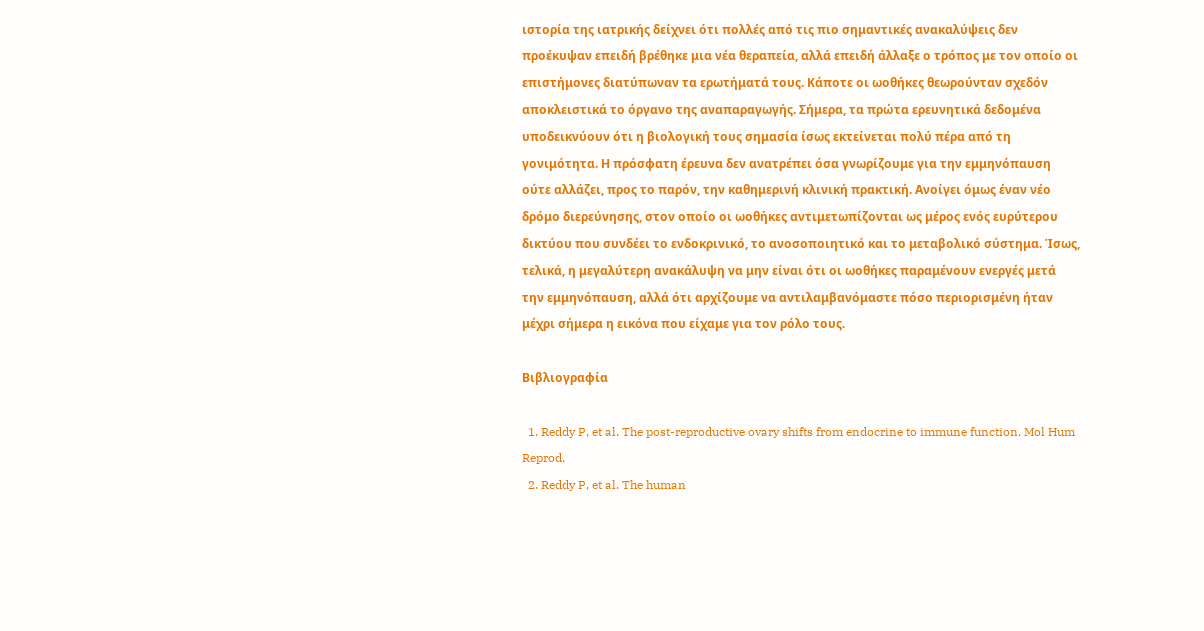ιστορία της ιατρικής δείχνει ότι πολλές από τις πιο σημαντικές ανακαλύψεις δεν προέκυψαν επειδή βρέθηκε μια νέα θεραπεία, αλλά επειδή άλλαξε ο τρόπος με τον οποίο οι επιστήμονες διατύπωναν τα ερωτήματά τους. Κάποτε οι ωοθήκες θεωρούνταν σχεδόν αποκλειστικά το όργανο της αναπαραγωγής. Σήμερα, τα πρώτα ερευνητικά δεδομένα υποδεικνύουν ότι η βιολογική τους σημασία ίσως εκτείνεται πολύ πέρα από τη γονιμότητα. Η πρόσφατη έρευνα δεν ανατρέπει όσα γνωρίζουμε για την εμμηνόπαυση ούτε αλλάζει, προς το παρόν, την καθημερινή κλινική πρακτική. Ανοίγει όμως έναν νέο δρόμο διερεύνησης, στον οποίο οι ωοθήκες αντιμετωπίζονται ως μέρος ενός ευρύτερου δικτύου που συνδέει το ενδοκρινικό, το ανοσοποιητικό και το μεταβολικό σύστημα. Ίσως, τελικά, η μεγαλύτερη ανακάλυψη να μην είναι ότι οι ωοθήκες παραμένουν ενεργές μετά την εμμηνόπαυση, αλλά ότι αρχίζουμε να αντιλαμβανόμαστε πόσο περιορισμένη ήταν μέχρι σήμερα η εικόνα που είχαμε για τον ρόλο τους.

Βιβλιογραφία

  1. Reddy P, et al. The post-reproductive ovary shifts from endocrine to immune function. Mol Hum Reprod.
  2. Reddy P, et al. The human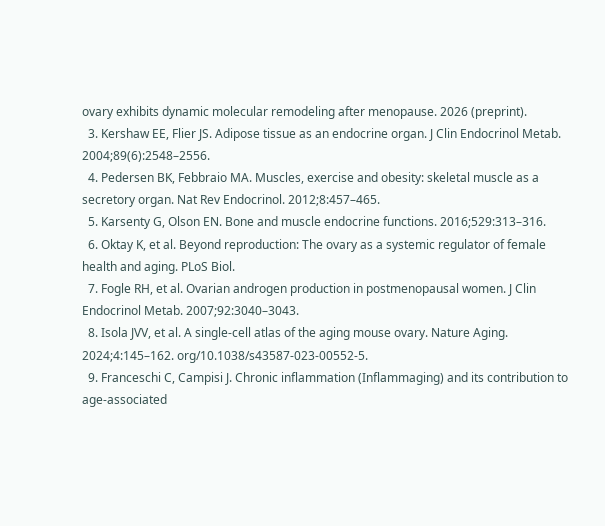ovary exhibits dynamic molecular remodeling after menopause. 2026 (preprint).
  3. Kershaw EE, Flier JS. Adipose tissue as an endocrine organ. J Clin Endocrinol Metab. 2004;89(6):2548–2556.
  4. Pedersen BK, Febbraio MA. Muscles, exercise and obesity: skeletal muscle as a secretory organ. Nat Rev Endocrinol. 2012;8:457–465.
  5. Karsenty G, Olson EN. Bone and muscle endocrine functions. 2016;529:313–316.
  6. Oktay K, et al. Beyond reproduction: The ovary as a systemic regulator of female health and aging. PLoS Biol.
  7. Fogle RH, et al. Ovarian androgen production in postmenopausal women. J Clin Endocrinol Metab. 2007;92:3040–3043.
  8. Isola JVV, et al. A single-cell atlas of the aging mouse ovary. Nature Aging. 2024;4:145–162. org/10.1038/s43587-023-00552-5.
  9. Franceschi C, Campisi J. Chronic inflammation (Inflammaging) and its contribution to age-associated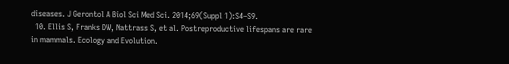diseases. J Gerontol A Biol Sci Med Sci. 2014;69(Suppl 1):S4–S9.
  10. Ellis S, Franks DW, Nattrass S, et al. Postreproductive lifespans are rare in mammals. Ecology and Evolution.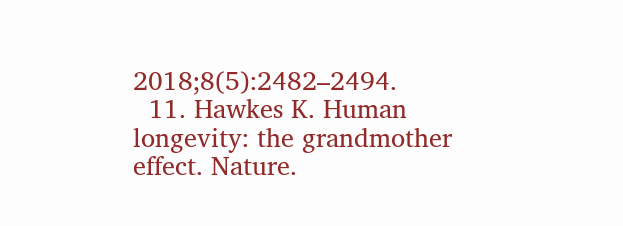2018;8(5):2482–2494.
  11. Hawkes K. Human longevity: the grandmother effect. Nature.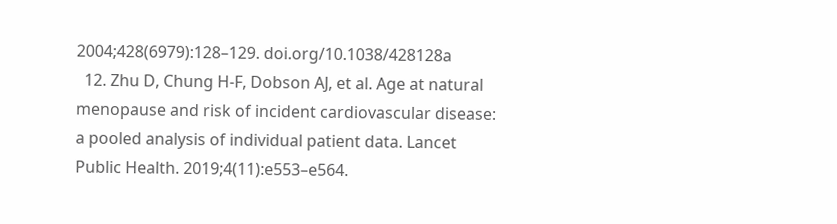2004;428(6979):128–129. doi.org/10.1038/428128a
  12. Zhu D, Chung H-F, Dobson AJ, et al. Age at natural menopause and risk of incident cardiovascular disease: a pooled analysis of individual patient data. Lancet Public Health. 2019;4(11):e553–e564.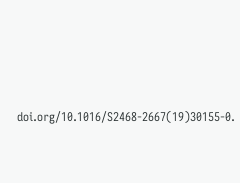doi.org/10.1016/S2468-2667(19)30155-0.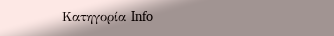Κατηγορία Info